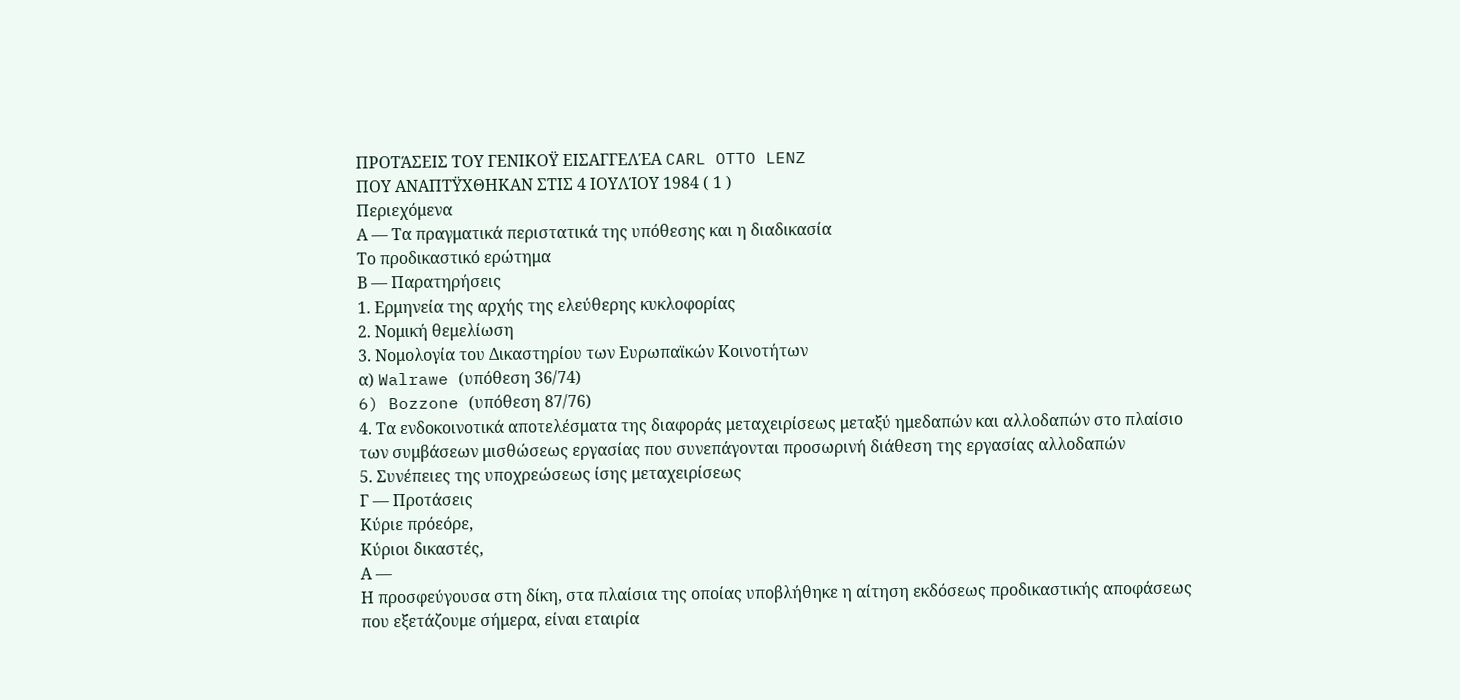ΠΡΟΤΆΣΕΙΣ ΤΟΥ ΓΕΝΙΚΟΫ ΕΙΣΑΓΓΕΛΈΑ CARL OTTO LENZ
ΠΟΥ ΑΝΑΠΤΫΧΘΗΚΑΝ ΣΤΙΣ 4 ΙΟΥΛΊΟΥ 1984 ( 1 )
Περιεχόμενα
Α — Τα πραγματικά περιστατικά της υπόθεσης και η διαδικασία
Το προδικαστικό ερώτημα
Β — Παρατηρήσεις
1. Ερμηνεία της αρχής της ελεύθερης κυκλοφορίας
2. Νομική θεμελίωση
3. Νομολογία του Δικαστηρίου των Ευρωπαϊκών Κοινοτήτων
α) Walrawe (υπόθεση 36/74)
6) Bozzone (υπόθεση 87/76)
4. Τα ενδοκοινοτικά αποτελέσματα της διαφοράς μεταχειρίσεως μεταξύ ημεδαπών και αλλοδαπών στο πλαίσιο των συμβάσεων μισθώσεως εργασίας που συνεπάγονται προσωρινή διάθεση της εργασίας αλλοδαπών
5. Συνέπειες της υποχρεώσεως ίσης μεταχειρίσεως
Γ — Προτάσεις
Κύριε πρόεόρε,
Κύριοι δικαστές,
Α —
Η προσφεύγουσα στη δίκη, στα πλαίσια της οποίας υποβλήθηκε η αίτηση εκδόσεως προδικαστικής αποφάσεως που εξετάζουμε σήμερα, είναι εταιρία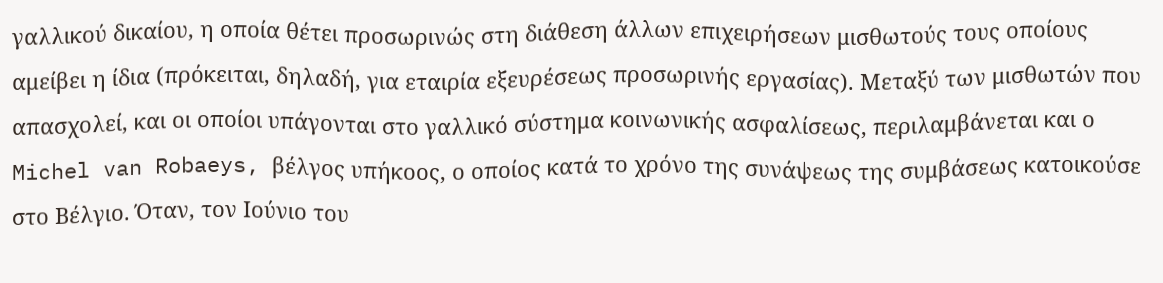γαλλικού δικαίου, η οποία θέτει προσωρινώς στη διάθεση άλλων επιχειρήσεων μισθωτούς τους οποίους αμείβει η ίδια (πρόκειται, δηλαδή, για εταιρία εξευρέσεως προσωρινής εργασίας). Μεταξύ των μισθωτών που απασχολεί, και οι οποίοι υπάγονται στο γαλλικό σύστημα κοινωνικής ασφαλίσεως, περιλαμβάνεται και ο Michel van Robaeys, βέλγος υπήκοος, ο οποίος κατά το χρόνο της συνάψεως της συμβάσεως κατοικούσε στο Βέλγιο. Όταν, τον Ιούνιο του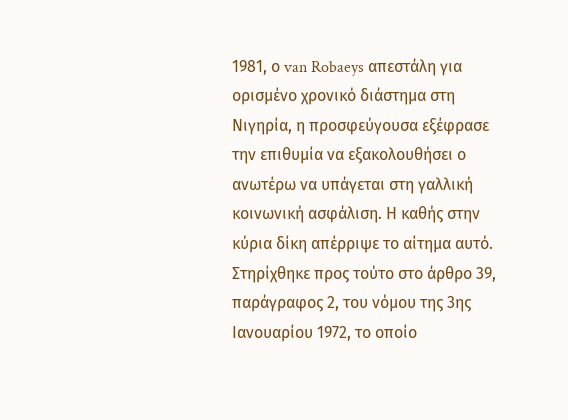1981, ο van Robaeys απεστάλη για ορισμένο χρονικό διάστημα στη Νιγηρία, η προσφεύγουσα εξέφρασε την επιθυμία να εξακολουθήσει ο ανωτέρω να υπάγεται στη γαλλική κοινωνική ασφάλιση. Η καθής στην κύρια δίκη απέρριψε το αίτημα αυτό. Στηρίχθηκε προς τούτο στο άρθρο 39, παράγραφος 2, του νόμου της 3ης Ιανουαρίου 1972, το οποίο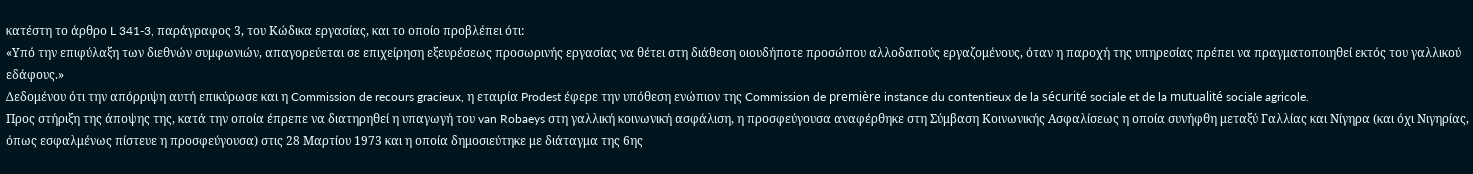κατέστη το άρθρο L 341-3, παράγραφος 3, του Κώδικα εργασίας, και το οποίο προβλέπει ότι:
«Υπό την επιφύλαξη των διεθνών συμφωνιών, απαγορεύεται σε επιχείρηση εξευρέσεως προσωρινής εργασίας να θέτει στη διάθεση οιουδήποτε προσώπου αλλοδαπούς εργαζομένους, όταν η παροχή της υπηρεσίας πρέπει να πραγματοποιηθεί εκτός του γαλλικού εδάφους.»
Δεδομένου ότι την απόρριψη αυτή επικύρωσε και η Commission de recours gracieux, η εταιρία Prodest έφερε την υπόθεση ενώπιον της Commission de première instance du contentieux de la sécurité sociale et de la mutualité sociale agricole.
Προς στήριξη της άποψης της, κατά την οποία έπρεπε να διατηρηθεί η υπαγωγή του van Robaeys στη γαλλική κοινωνική ασφάλιση, η προσφεύγουσα αναφέρθηκε στη Σύμβαση Κοινωνικής Ασφαλίσεως η οποία συνήφθη μεταξύ Γαλλίας και Νίγηρα (και όχι Νιγηρίας, όπως εσφαλμένως πίστευε η προσφεύγουσα) στις 28 Μαρτίου 1973 και η οποία δημοσιεύτηκε με διάταγμα της 6ης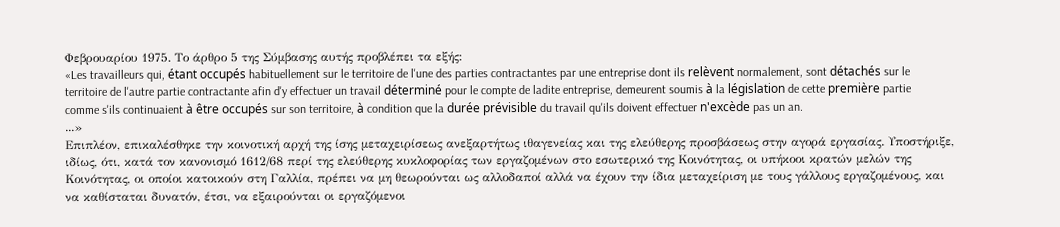Φεβρουαρίου 1975. Το άρθρο 5 της Σύμβασης αυτής προβλέπει τα εξής:
«Les travailleurs qui, étant occupés habituellement sur le territoire de l'une des parties contractantes par une entreprise dont ils relèvent normalement, sont détachés sur le territoire de l'autre partie contractante afin d'y effectuer un travail déterminé pour le compte de ladite entreprise, demeurent soumis à la législation de cette première partie comme s'ils continuaient à être occupés sur son territoire, à condition que la durée prévisible du travail qu'ils doivent effectuer n'excède pas un an.
...»
Επιπλέον, επικαλέσθηκε την κοινοτική αρχή της ίσης μεταχειρίσεως ανεξαρτήτως ιθαγενείας και της ελεύθερης προσβάσεως στην αγορά εργασίας. Υποστήριξε, ιδίως, ότι, κατά τον κανονισμό 1612/68 περί της ελεύθερης κυκλοφορίας των εργαζομένων στο εσωτερικό της Κοινότητας, οι υπήκοοι κρατών μελών της Κοινότητας, οι οποίοι κατοικούν στη Γαλλία, πρέπει να μη θεωρούνται ως αλλοδαποί αλλά να έχουν την ίδια μεταχείριση με τους γάλλους εργαζομένους, και να καθίσταται δυνατόν, έτσι, να εξαιρούνται οι εργαζόμενοι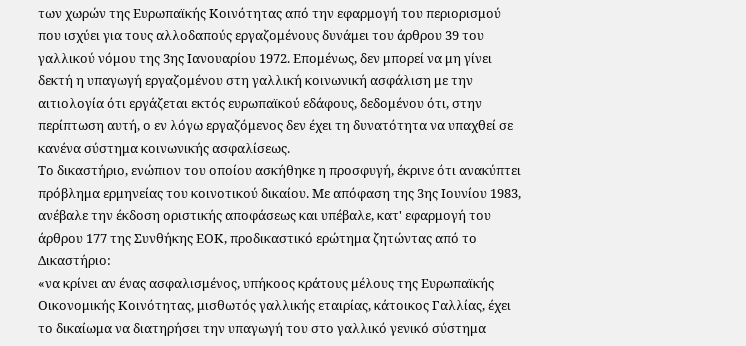των χωρών της Ευρωπαϊκής Κοινότητας από την εφαρμογή του περιορισμού που ισχύει για τους αλλοδαπούς εργαζομένους δυνάμει του άρθρου 39 του γαλλικού νόμου της 3ης Ιανουαρίου 1972. Επομένως, δεν μπορεί να μη γίνει δεκτή η υπαγωγή εργαζομένου στη γαλλική κοινωνική ασφάλιση με την αιτιολογία ότι εργάζεται εκτός ευρωπαϊκού εδάφους, δεδομένου ότι, στην περίπτωση αυτή, ο εν λόγω εργαζόμενος δεν έχει τη δυνατότητα να υπαχθεί σε κανένα σύστημα κοινωνικής ασφαλίσεως.
Το δικαστήριο, ενώπιον του οποίου ασκήθηκε η προσφυγή, έκρινε ότι ανακύπτει πρόβλημα ερμηνείας του κοινοτικού δικαίου. Με απόφαση της 3ης Ιουνίου 1983, ανέβαλε την έκδοση οριστικής αποφάσεως και υπέβαλε, κατ' εφαρμογή του άρθρου 177 της Συνθήκης ΕΟΚ, προδικαστικό ερώτημα ζητώντας από το Δικαστήριο:
«να κρίνει αν ένας ασφαλισμένος, υπήκοος κράτους μέλους της Ευρωπαϊκής Οικονομικής Κοινότητας, μισθωτός γαλλικής εταιρίας, κάτοικος Γαλλίας, έχει το δικαίωμα να διατηρήσει την υπαγωγή του στο γαλλικό γενικό σύστημα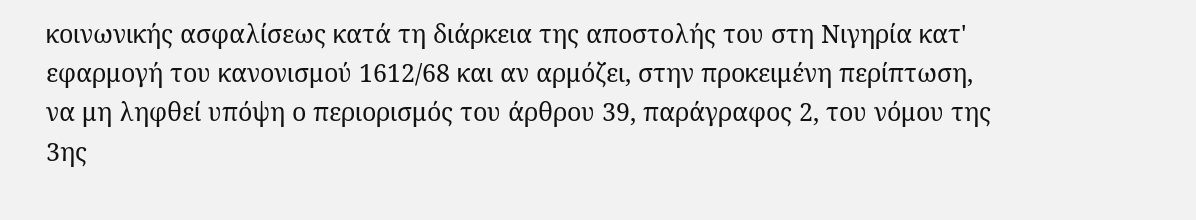κοινωνικής ασφαλίσεως κατά τη διάρκεια της αποστολής του στη Νιγηρία κατ' εφαρμογή του κανονισμού 1612/68 και αν αρμόζει, στην προκειμένη περίπτωση, να μη ληφθεί υπόψη ο περιορισμός του άρθρου 39, παράγραφος 2, του νόμου της 3ης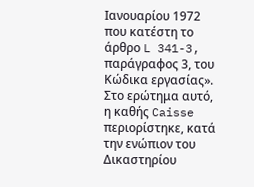Ιανουαρίου 1972 που κατέστη το άρθρο L 341-3, παράγραφος 3, του Κώδικα εργασίας».
Στο ερώτημα αυτό, η καθής Caisse περιορίστηκε, κατά την ενώπιον του Δικαστηρίου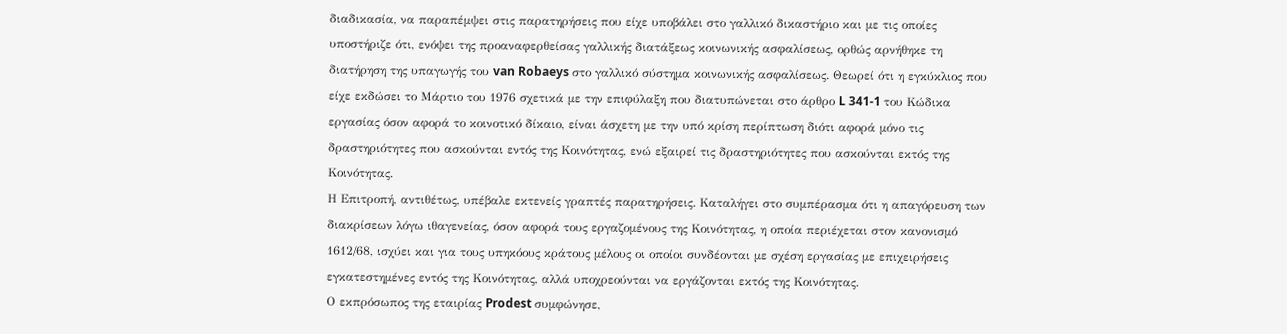διαδικασία, να παραπέμψει στις παρατηρήσεις που είχε υποβάλει στο γαλλικό δικαστήριο και με τις οποίες υποστήριζε ότι, ενόψει της προαναφερθείσας γαλλικής διατάξεως κοινωνικής ασφαλίσεως, ορθώς αρνήθηκε τη διατήρηση της υπαγωγής του van Robaeys στο γαλλικό σύστημα κοινωνικής ασφαλίσεως. Θεωρεί ότι η εγκύκλιος που είχε εκδώσει το Μάρτιο του 1976 σχετικά με την επιφύλαξη που διατυπώνεται στο άρθρο L 341-1 του Κώδικα εργασίας όσον αφορά το κοινοτικό δίκαιο, είναι άσχετη με την υπό κρίση περίπτωση διότι αφορά μόνο τις δραστηριότητες που ασκούνται εντός της Κοινότητας, ενώ εξαιρεί τις δραστηριότητες που ασκούνται εκτός της Κοινότητας.
Η Επιτροπή, αντιθέτως, υπέβαλε εκτενείς γραπτές παρατηρήσεις. Καταλήγει στο συμπέρασμα ότι η απαγόρευση των διακρίσεων λόγω ιθαγενείας, όσον αφορά τους εργαζομένους της Κοινότητας, η οποία περιέχεται στον κανονισμό 1612/68, ισχύει και για τους υπηκόους κράτους μέλους οι οποίοι συνδέονται με σχέση εργασίας με επιχειρήσεις εγκατεστημένες εντός της Κοινότητας, αλλά υποχρεούνται να εργάζονται εκτός της Κοινότητας.
Ο εκπρόσωπος της εταιρίας Prodest συμφώνησε,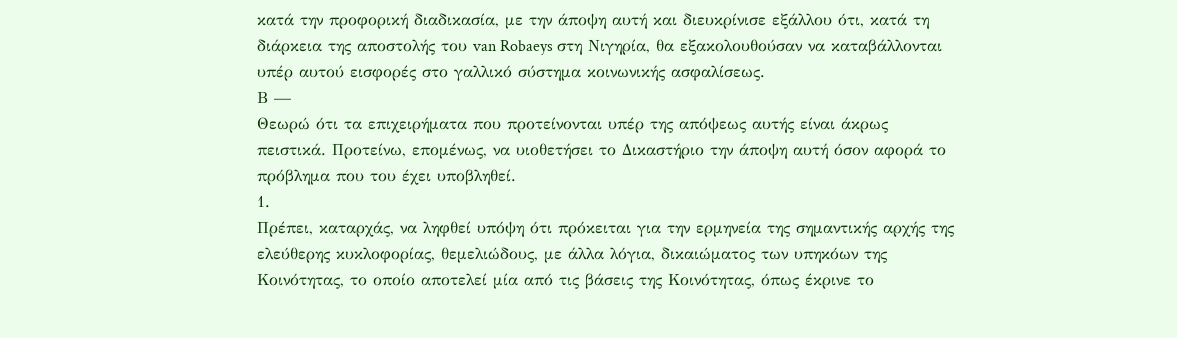κατά την προφορική διαδικασία, με την άποψη αυτή και διευκρίνισε εξάλλου ότι, κατά τη διάρκεια της αποστολής του van Robaeys στη Νιγηρία, θα εξακολουθούσαν να καταβάλλονται υπέρ αυτού εισφορές στο γαλλικό σύστημα κοινωνικής ασφαλίσεως.
Β —
Θεωρώ ότι τα επιχειρήματα που προτείνονται υπέρ της απόψεως αυτής είναι άκρως πειστικά. Προτείνω, επομένως, να υιοθετήσει το Δικαστήριο την άποψη αυτή όσον αφορά το πρόβλημα που του έχει υποβληθεί.
1.
Πρέπει, καταρχάς, να ληφθεί υπόψη ότι πρόκειται για την ερμηνεία της σημαντικής αρχής της ελεύθερης κυκλοφορίας, θεμελιώδους, με άλλα λόγια, δικαιώματος των υπηκόων της Κοινότητας, το οποίο αποτελεί μία από τις βάσεις της Κοινότητας, όπως έκρινε το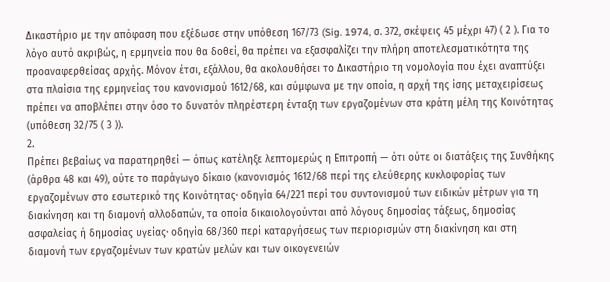Δικαστήριο με την απόφαση που εξέδωσε στην υπόθεση 167/73 (Sig. 1974, σ. 372, σκέψεις 45 μέχρι 47) ( 2 ). Για το λόγο αυτό ακριβώς, η ερμηνεία που θα δοθεί, θα πρέπει να εξασφαλίζει την πλήρη αποτελεσματικότητα της προαναφερθείσας αρχής. Μόνον έτσι, εξάλλου, θα ακολουθήσει το Δικαστήριο τη νομολογία που έχει αναπτύξει στα πλαίσια της ερμηνείας του κανονισμού 1612/68, και σύμφωνα με την οποία, η αρχή της ίσης μεταχειρίσεως πρέπει να αποβλέπει στην όσο το δυνατόν πληρέστερη ένταξη των εργαζομένων στα κράτη μέλη της Κοινότητας (υπόθεση 32/75 ( 3 )).
2.
Πρέπει βεβαίως να παρατηρηθεί — όπως κατέληξε λεπτομερώς η Επιτροπή — ότι ούτε οι διατάξεις της Συνθήκης (άρθρα 48 και 49), ούτε το παράγωγο δίκαιο (κανονισμός 1612/68 περί της ελεύθερης κυκλοφορίας των εργαζομένων στο εσωτερικό της Κοινότητας· οδηγία 64/221 περί του συντονισμού των ειδικών μέτρων για τη διακίνηση και τη διαμονή αλλοδαπών, τα οποία δικαιολογούνται από λόγους δημοσίας τάξεως, δημοσίας ασφαλείας ή δημοσίας υγείας· οδηγία 68/360 περί καταργήσεως των περιορισμών στη διακίνηση και στη διαμονή των εργαζομένων των κρατών μελών και των οικογενειών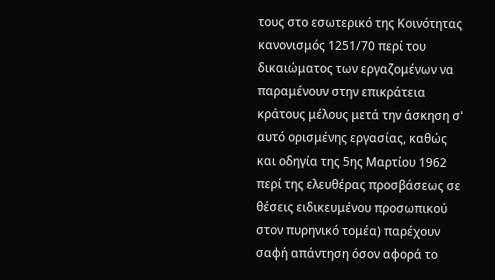τους στο εσωτερικό της Κοινότητας κανονισμός 1251/70 περί του δικαιώματος των εργαζομένων να παραμένουν στην επικράτεια κράτους μέλους μετά την άσκηση σ' αυτό ορισμένης εργασίας, καθώς και οδηγία της 5ης Μαρτίου 1962 περί της ελευθέρας προσβάσεως σε θέσεις ειδικευμένου προσωπικού στον πυρηνικό τομέα) παρέχουν σαφή απάντηση όσον αφορά το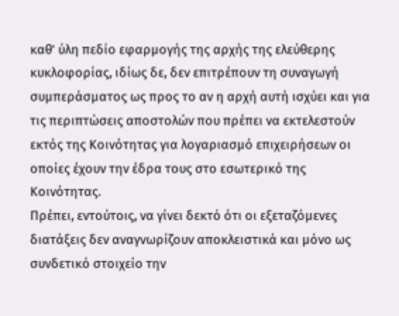καθ' ύλη πεδίο εφαρμογής της αρχής της ελεύθερης κυκλοφορίας, ιδίως δε, δεν επιτρέπουν τη συναγωγή συμπεράσματος ως προς το αν η αρχή αυτή ισχύει και για τις περιπτώσεις αποστολών που πρέπει να εκτελεστούν εκτός της Κοινότητας για λογαριασμό επιχειρήσεων οι οποίες έχουν την έδρα τους στο εσωτερικό της Κοινότητας.
Πρέπει, εντούτοις, να γίνει δεκτό ότι οι εξεταζόμενες διατάξεις δεν αναγνωρίζουν αποκλειστικά και μόνο ως συνδετικό στοιχείο την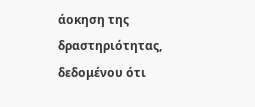άοκηση της δραστηριότητας, δεδομένου ότι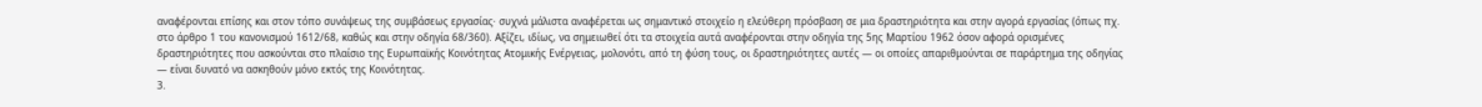αναφέρονται επίσης και στον τόπο συνάψεως της συμβάσεως εργασίας· συχνά μάλιστα αναφέρεται ως σημαντικό στοιχείο η ελεύθερη πρόσβαση σε μια δραστηριότητα και στην αγορά εργασίας (όπως πχ. στο άρθρο 1 του κανονισμού 1612/68, καθώς και στην οδηγία 68/360). Αξίζει, ιδίως, να σημειωθεί ότι τα στοιχεία αυτά αναφέρονται στην οδηγία της 5ης Μαρτίου 1962 όσον αφορά ορισμένες δραστηριότητες που ασκούνται στο πλαίσιο της Ευρωπαϊκής Κοινότητας Ατομικής Ενέργειας, μολονότι, από τη φύση τους, οι δραστηριότητες αυτές — οι οποίες απαριθμούνται σε παράρτημα της οδηγίας — είναι δυνατό να ασκηθούν μόνο εκτός της Κοινότητας.
3.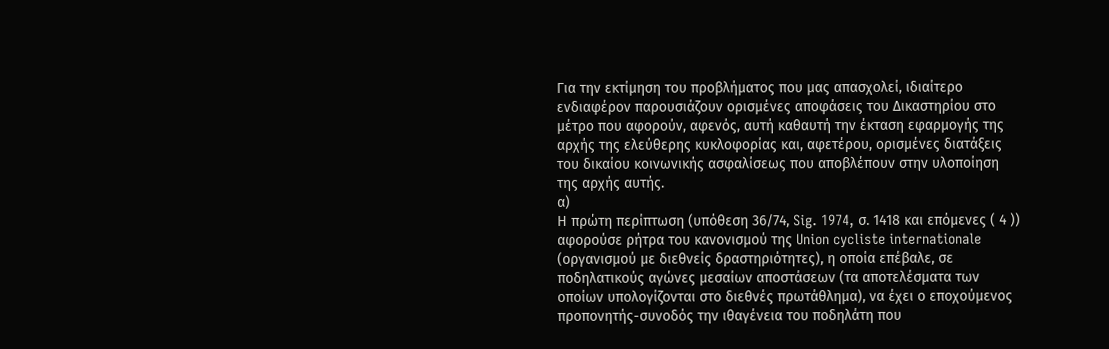Για την εκτίμηση του προβλήματος που μας απασχολεί, ιδιαίτερο ενδιαφέρον παρουσιάζουν ορισμένες αποφάσεις του Δικαστηρίου στο μέτρο που αφορούν, αφενός, αυτή καθαυτή την έκταση εφαρμογής της αρχής της ελεύθερης κυκλοφορίας και, αφετέρου, ορισμένες διατάξεις του δικαίου κοινωνικής ασφαλίσεως που αποβλέπουν στην υλοποίηση της αρχής αυτής.
α)
Η πρώτη περίπτωση (υπόθεση 36/74, Sig. 1974, σ. 1418 και επόμενες ( 4 )) αφορούσε ρήτρα του κανονισμού της Union cycliste internationale (οργανισμού με διεθνείς δραστηριότητες), η οποία επέβαλε, σε ποδηλατικούς αγώνες μεσαίων αποστάσεων (τα αποτελέσματα των οποίων υπολογίζονται στο διεθνές πρωτάθλημα), να έχει ο εποχούμενος προπονητής-συνοδός την ιθαγένεια του ποδηλάτη που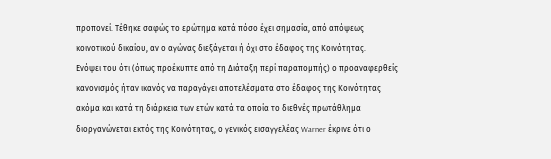προπονεί. Τέθηκε σαφώς το ερώτημα κατά πόσο έχει σημασία, από απόψεως κοινοτικού δικαίου, αν ο αγώνας διεξάγεται ή όχι στο έδαφος της Κοινότητας.
Ενόψει του ότι (όπως προέκυπτε από τη Διάταξη περί παραπομπής) ο προαναφερθείς κανονισμός ήταν ικανός να παραγάγει αποτελέσματα στο έδαφος της Κοινότητας ακόμα και κατά τη διάρκεια των ετών κατά τα οποία το διεθνές πρωτάθλημα διοργανώνεται εκτός της Κοινότητας, ο γενικός εισαγγελέας Warner έκρινε ότι ο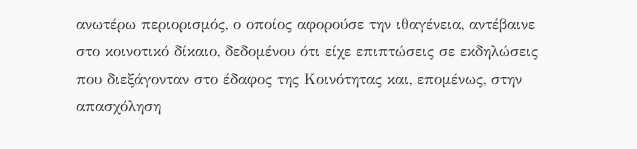ανωτέρω περιορισμός, ο οποίος αφορούσε την ιθαγένεια, αντέβαινε στο κοινοτικό δίκαιο, δεδομένου ότι είχε επιπτώσεις σε εκδηλώσεις που διεξάγονταν στο έδαφος της Κοινότητας και, επομένως, στην απασχόληση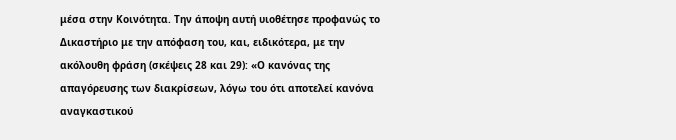μέσα στην Κοινότητα. Την άποψη αυτή υιοθέτησε προφανώς το Δικαστήριο με την απόφαση του, και, ειδικότερα, με την ακόλουθη φράση (σκέψεις 28 και 29): «Ο κανόνας της απαγόρευσης των διακρίσεων, λόγω του ότι αποτελεί κανόνα αναγκαστικού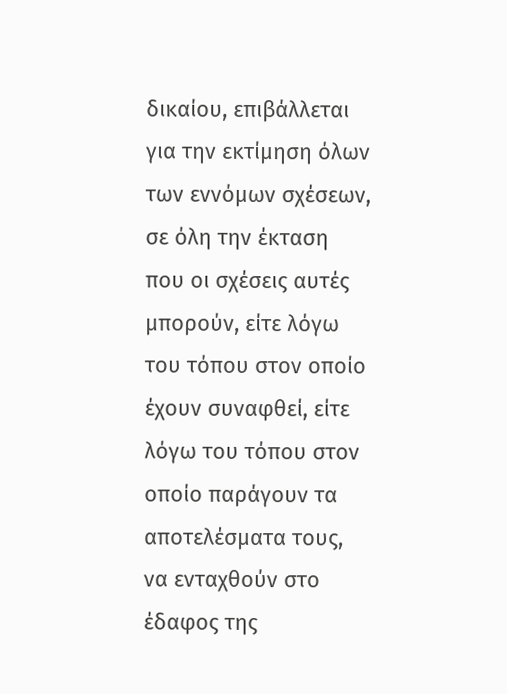δικαίου, επιβάλλεται για την εκτίμηση όλων των εννόμων σχέσεων, σε όλη την έκταση που οι σχέσεις αυτές μπορούν, είτε λόγω του τόπου στον οποίο έχουν συναφθεί, είτε λόγω του τόπου στον οποίο παράγουν τα αποτελέσματα τους, να ενταχθούν στο έδαφος της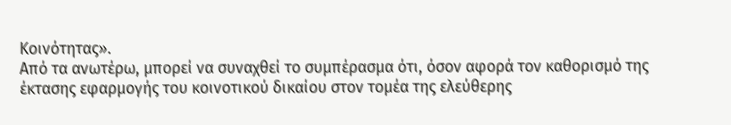Κοινότητας».
Από τα ανωτέρω, μπορεί να συναχθεί το συμπέρασμα ότι, όσον αφορά τον καθορισμό της έκτασης εφαρμογής του κοινοτικού δικαίου στον τομέα της ελεύθερης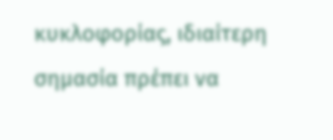κυκλοφορίας, ιδιαίτερη σημασία πρέπει να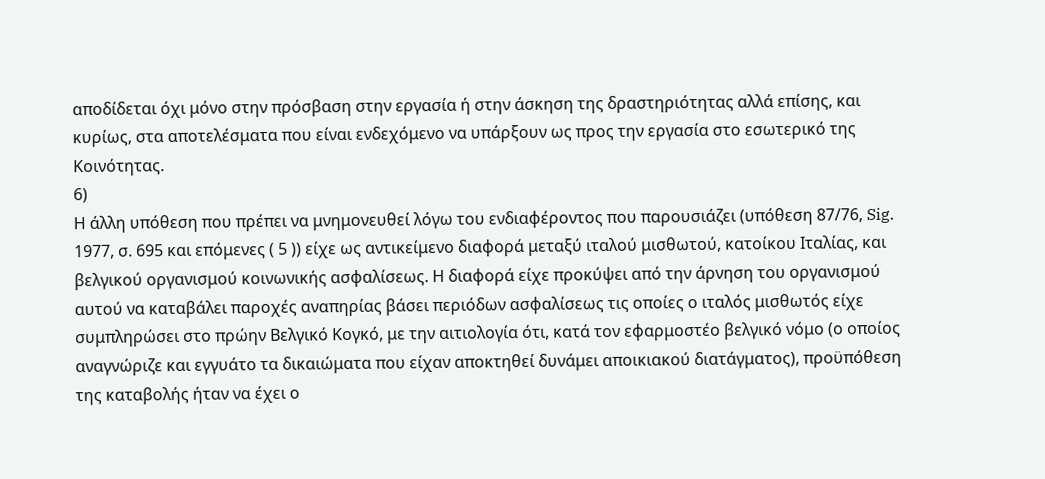αποδίδεται όχι μόνο στην πρόσβαση στην εργασία ή στην άσκηση της δραστηριότητας αλλά επίσης, και κυρίως, στα αποτελέσματα που είναι ενδεχόμενο να υπάρξουν ως προς την εργασία στο εσωτερικό της Κοινότητας.
6)
Η άλλη υπόθεση που πρέπει να μνημονευθεί λόγω του ενδιαφέροντος που παρουσιάζει (υπόθεση 87/76, Sig. 1977, σ. 695 και επόμενες ( 5 )) είχε ως αντικείμενο διαφορά μεταξύ ιταλού μισθωτού, κατοίκου Ιταλίας, και βελγικού οργανισμού κοινωνικής ασφαλίσεως. Η διαφορά είχε προκύψει από την άρνηση του οργανισμού αυτού να καταβάλει παροχές αναπηρίας βάσει περιόδων ασφαλίσεως τις οποίες ο ιταλός μισθωτός είχε συμπληρώσει στο πρώην Βελγικό Κογκό, με την αιτιολογία ότι, κατά τον εφαρμοστέο βελγικό νόμο (ο οποίος αναγνώριζε και εγγυάτο τα δικαιώματα που είχαν αποκτηθεί δυνάμει αποικιακού διατάγματος), προϋπόθεση της καταβολής ήταν να έχει ο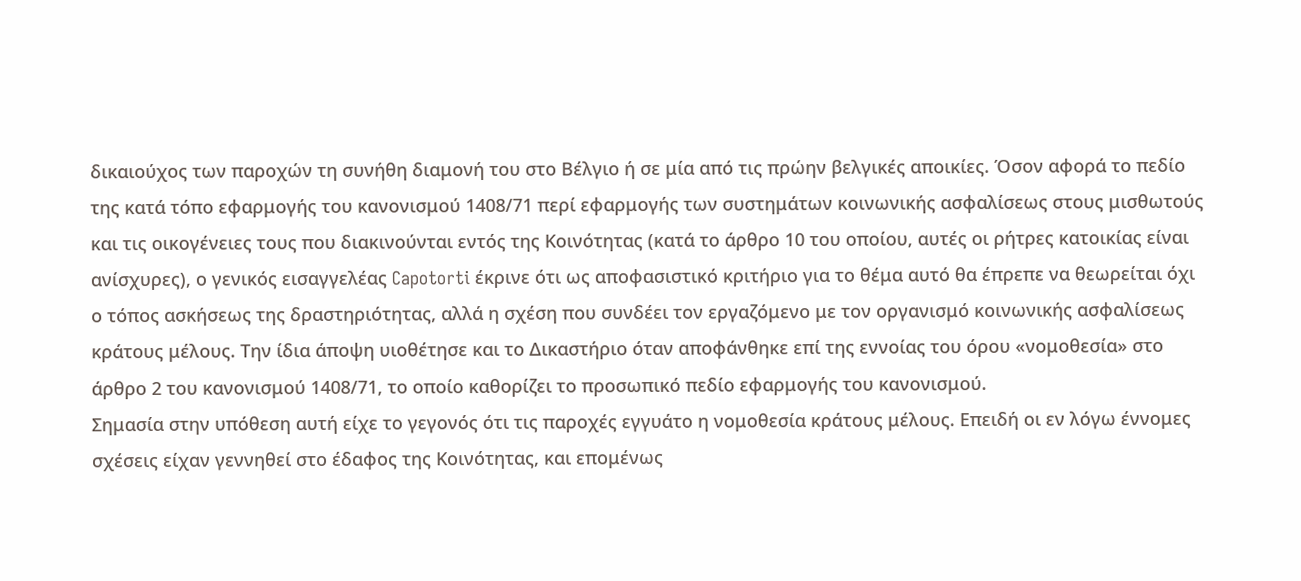δικαιούχος των παροχών τη συνήθη διαμονή του στο Βέλγιο ή σε μία από τις πρώην βελγικές αποικίες. Όσον αφορά το πεδίο της κατά τόπο εφαρμογής του κανονισμού 1408/71 περί εφαρμογής των συστημάτων κοινωνικής ασφαλίσεως στους μισθωτούς και τις οικογένειες τους που διακινούνται εντός της Κοινότητας (κατά το άρθρο 10 του οποίου, αυτές οι ρήτρες κατοικίας είναι ανίσχυρες), ο γενικός εισαγγελέας Capotorti έκρινε ότι ως αποφασιστικό κριτήριο για το θέμα αυτό θα έπρεπε να θεωρείται όχι ο τόπος ασκήσεως της δραστηριότητας, αλλά η σχέση που συνδέει τον εργαζόμενο με τον οργανισμό κοινωνικής ασφαλίσεως κράτους μέλους. Την ίδια άποψη υιοθέτησε και το Δικαστήριο όταν αποφάνθηκε επί της εννοίας του όρου «νομοθεσία» στο άρθρο 2 του κανονισμού 1408/71, το οποίο καθορίζει το προσωπικό πεδίο εφαρμογής του κανονισμού.
Σημασία στην υπόθεση αυτή είχε το γεγονός ότι τις παροχές εγγυάτο η νομοθεσία κράτους μέλους. Επειδή οι εν λόγω έννομες σχέσεις είχαν γεννηθεί στο έδαφος της Κοινότητας, και επομένως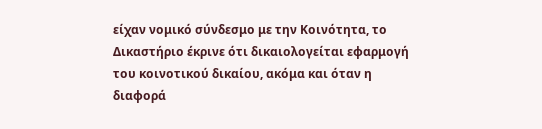είχαν νομικό σύνδεσμο με την Κοινότητα, το Δικαστήριο έκρινε ότι δικαιολογείται εφαρμογή του κοινοτικού δικαίου, ακόμα και όταν η διαφορά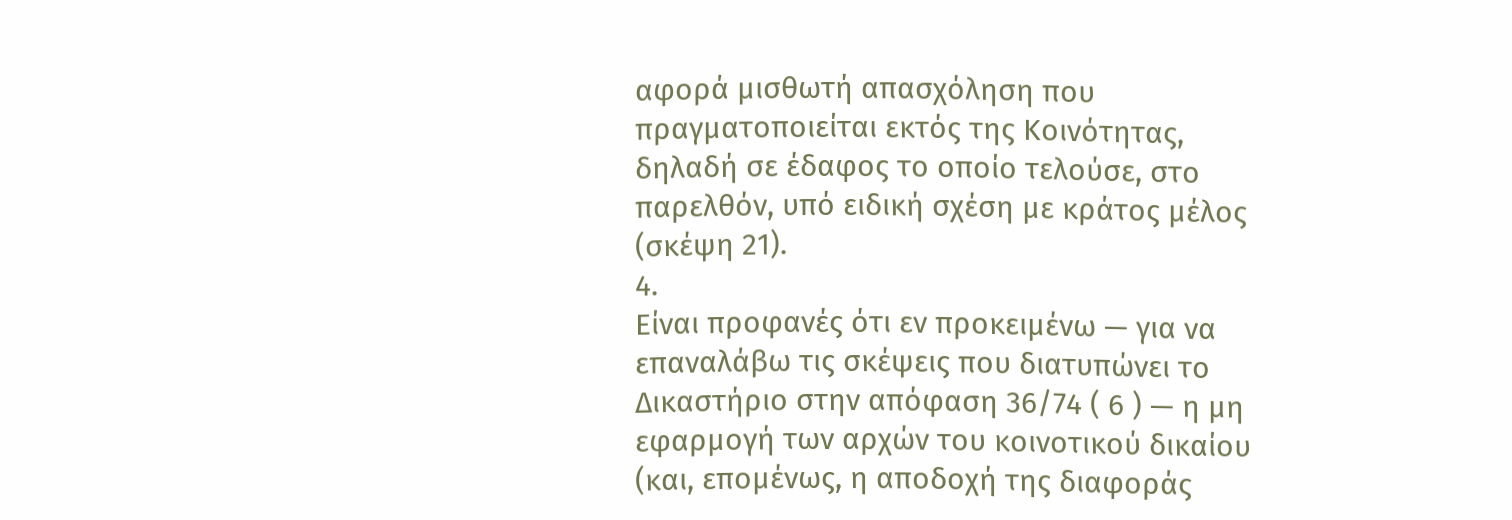αφορά μισθωτή απασχόληση που πραγματοποιείται εκτός της Κοινότητας, δηλαδή σε έδαφος το οποίο τελούσε, στο παρελθόν, υπό ειδική σχέση με κράτος μέλος (σκέψη 21).
4.
Είναι προφανές ότι εν προκειμένω — για να επαναλάβω τις σκέψεις που διατυπώνει το Δικαστήριο στην απόφαση 36/74 ( 6 ) — η μη εφαρμογή των αρχών του κοινοτικού δικαίου (και, επομένως, η αποδοχή της διαφοράς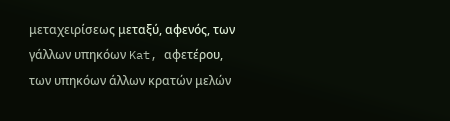μεταχειρίσεως μεταξύ, αφενός, των γάλλων υπηκόων Kat, αφετέρου, των υπηκόων άλλων κρατών μελών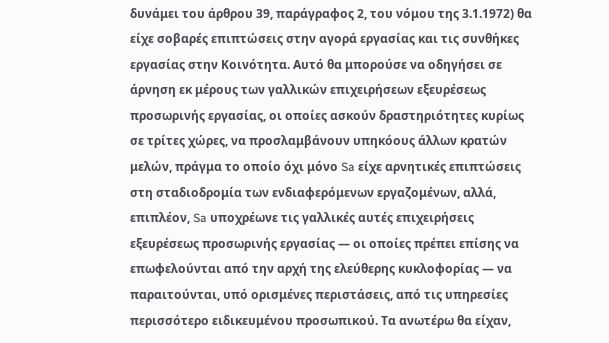δυνάμει του άρθρου 39, παράγραφος 2, του νόμου της 3.1.1972) θα είχε σοβαρές επιπτώσεις στην αγορά εργασίας και τις συνθήκες εργασίας στην Κοινότητα. Αυτό θα μπορούσε να οδηγήσει σε άρνηση εκ μέρους των γαλλικών επιχειρήσεων εξευρέσεως προσωρινής εργασίας, οι οποίες ασκούν δραστηριότητες κυρίως σε τρίτες χώρες, να προσλαμβάνουν υπηκόους άλλων κρατών μελών, πράγμα το οποίο όχι μόνο Sa είχε αρνητικές επιπτώσεις στη σταδιοδρομία των ενδιαφερόμενων εργαζομένων, αλλά, επιπλέον, Sa υποχρέωνε τις γαλλικές αυτές επιχειρήσεις εξευρέσεως προσωρινής εργασίας — οι οποίες πρέπει επίσης να επωφελούνται από την αρχή της ελεύθερης κυκλοφορίας — να παραιτούνται, υπό ορισμένες περιστάσεις, από τις υπηρεσίες περισσότερο ειδικευμένου προσωπικού. Τα ανωτέρω θα είχαν,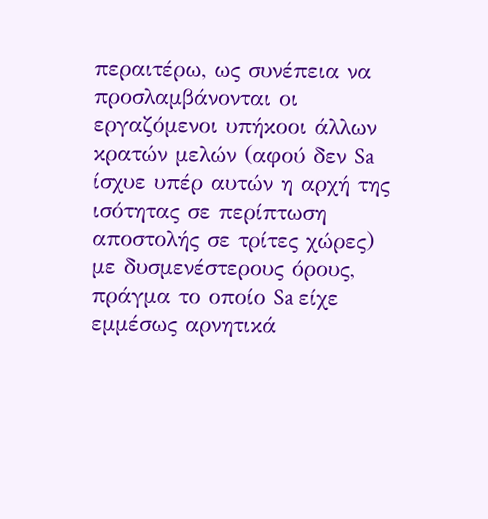περαιτέρω, ως συνέπεια να προσλαμβάνονται οι εργαζόμενοι υπήκοοι άλλων κρατών μελών (αφού δεν Sa ίσχυε υπέρ αυτών η αρχή της ισότητας σε περίπτωση αποστολής σε τρίτες χώρες) με δυσμενέστερους όρους, πράγμα το οποίο Sa είχε εμμέσως αρνητικά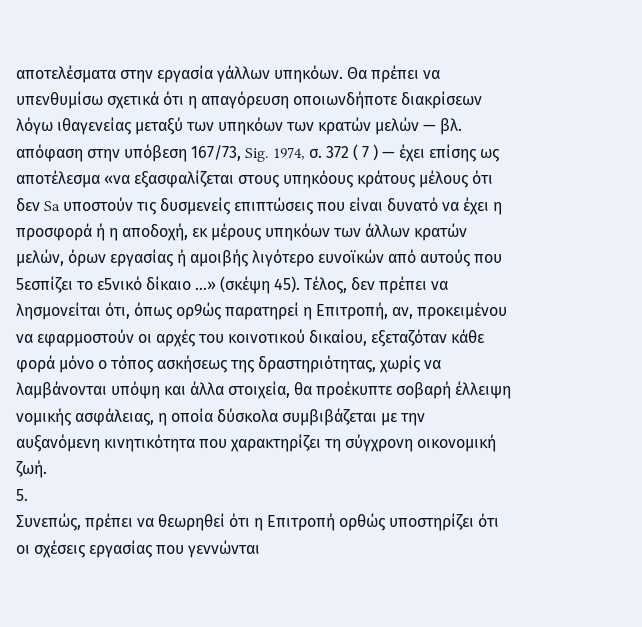αποτελέσματα στην εργασία γάλλων υπηκόων. Θα πρέπει να υπενθυμίσω σχετικά ότι η απαγόρευση οποιωνδήποτε διακρίσεων λόγω ιθαγενείας μεταξύ των υπηκόων των κρατών μελών — βλ. απόφαση στην υπόβεση 167/73, Sig. 1974, σ. 372 ( 7 ) — έχει επίσης ως αποτέλεσμα «να εξασφαλίζεται στους υπηκόους κράτους μέλους ότι δεν Sa υποστούν τις δυσμενείς επιπτώσεις που είναι δυνατό να έχει η προσφορά ή η αποδοχή, εκ μέρους υπηκόων των άλλων κρατών μελών, όρων εργασίας ή αμοιβής λιγότερο ευνοϊκών από αυτούς που 5εσπίζει το ε5νικό δίκαιο ...» (σκέψη 45). Τέλος, δεν πρέπει να λησμονείται ότι, όπως ορ9ώς παρατηρεί η Επιτροπή, αν, προκειμένου να εφαρμοστούν οι αρχές του κοινοτικού δικαίου, εξεταζόταν κάθε φορά μόνο ο τόπος ασκήσεως της δραστηριότητας, χωρίς να λαμβάνονται υπόψη και άλλα στοιχεία, θα προέκυπτε σοβαρή έλλειψη νομικής ασφάλειας, η οποία δύσκολα συμβιβάζεται με την αυξανόμενη κινητικότητα που χαρακτηρίζει τη σύγχρονη οικονομική ζωή.
5.
Συνεπώς, πρέπει να θεωρηθεί ότι η Επιτροπή ορθώς υποστηρίζει ότι οι σχέσεις εργασίας που γεννώνται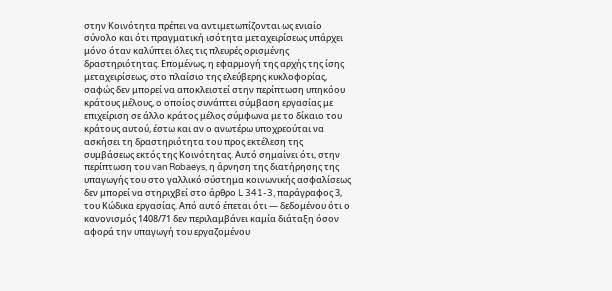στην Κοινότητα πρέπει να αντιμετωπίζονται ως ενιαίο σύνολο και ότι πραγματική ισότητα μεταχειρίσεως υπάρχει μόνο όταν καλύπτει όλες τις πλευρές ορισμένης δραστηριότητας. Επομένως, η εφαρμογή της αρχής της ίσης μεταχειρίσεως, στο πλαίσιο της ελεύβερης κυκλοφορίας, σαφώς δεν μπορεί να αποκλειστεί στην περίπτωση υπηκόου κράτους μέλους, ο οποίος συνάπτει σύμβαση εργασίας με επιχείριση σε άλλο κράτος μέλος σύμφωνα με το δίκαιο του κράτους αυτού, έστω και αν ο ανωτέρω υποχρεούται να ασκήσει τη δραστηριότητα του προς εκτέλεση της συμβάσεως εκτός της Κοινότητας. Αυτό σημαίνει ότι, στην περίπτωση του van Robaeys, η άρνηση της διατήρησης της υπαγωγής του στο γαλλικό σύστημα κοινωνικής ασφαλίσεως δεν μπορεί να στηριχβεί στο άρθρο L 341-3, παράγραφος 3, του Κώδικα εργασίας. Από αυτό έπεται ότι — δεδομένου ότι ο κανονισμός 1408/71 δεν περιλαμβάνει καμία διάταξη όσον αφορά την υπαγωγή του εργαζομένου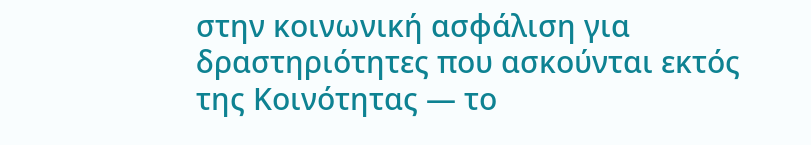στην κοινωνική ασφάλιση για δραστηριότητες που ασκούνται εκτός της Κοινότητας — το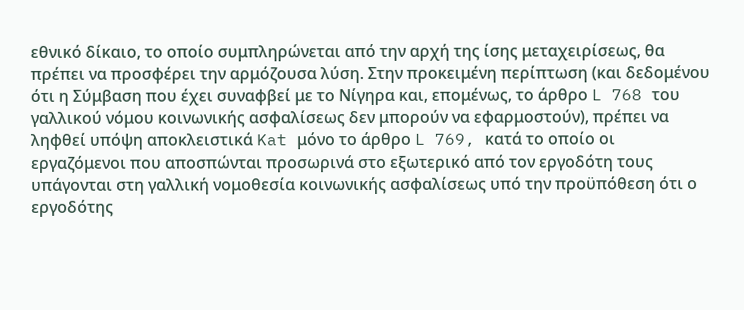εθνικό δίκαιο, το οποίο συμπληρώνεται από την αρχή της ίσης μεταχειρίσεως, θα πρέπει να προσφέρει την αρμόζουσα λύση. Στην προκειμένη περίπτωση (και δεδομένου ότι η Σύμβαση που έχει συναφβεί με το Νίγηρα και, επομένως, το άρθρο L 768 του γαλλικού νόμου κοινωνικής ασφαλίσεως δεν μπορούν να εφαρμοστούν), πρέπει να ληφθεί υπόψη αποκλειστικά Kat μόνο το άρθρο L 769, κατά το οποίο οι εργαζόμενοι που αποσπώνται προσωρινά στο εξωτερικό από τον εργοδότη τους υπάγονται στη γαλλική νομοθεσία κοινωνικής ασφαλίσεως υπό την προϋπόθεση ότι ο εργοδότης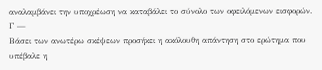αναλαμβάνει την υποχρέωση να καταβάλει το σύνολο των οφειλόμενων εισφορών.
Γ —
Βάσει των ανωτέρω σκέψεων προσήκει η ακόλουθη απάντηση στο ερώτημα που υπέβαλε η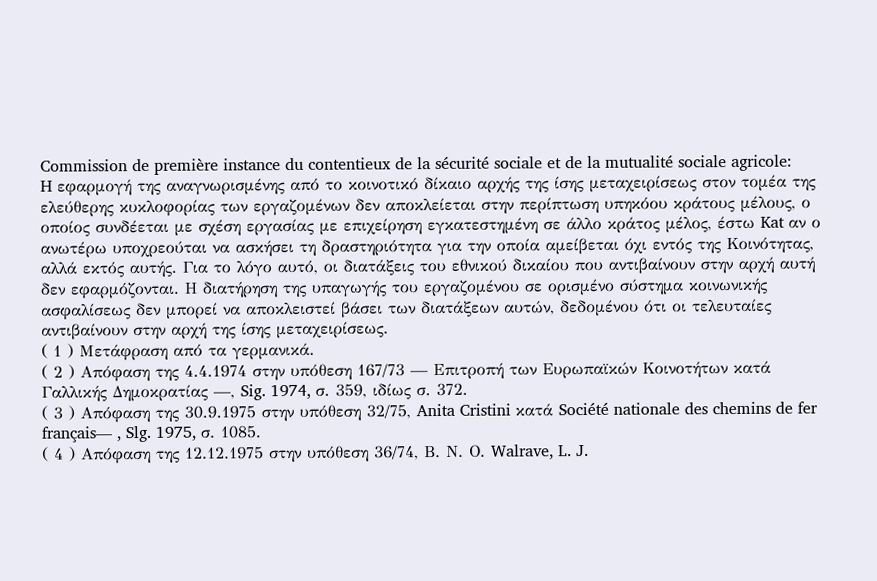Commission de première instance du contentieux de la sécurité sociale et de la mutualité sociale agricole:
H εφαρμογή της αναγνωρισμένης από το κοινοτικό δίκαιο αρχής της ίσης μεταχειρίσεως στον τομέα της ελεύθερης κυκλοφορίας των εργαζομένων δεν αποκλείεται στην περίπτωση υπηκόου κράτους μέλους, ο οποίος συνδέεται με σχέση εργασίας με επιχείρηση εγκατεστημένη σε άλλο κράτος μέλος, έστω Kat αν ο ανωτέρω υποχρεούται να ασκήσει τη δραστηριότητα για την οποία αμείβεται όχι εντός της Κοινότητας, αλλά εκτός αυτής. Για το λόγο αυτό, οι διατάξεις του εθνικού δικαίου που αντιβαίνουν στην αρχή αυτή δεν εφαρμόζονται. Η διατήρηση της υπαγωγής του εργαζομένου σε ορισμένο σύστημα κοινωνικής ασφαλίσεως δεν μπορεί να αποκλειστεί βάσει των διατάξεων αυτών, δεδομένου ότι οι τελευταίες αντιβαίνουν στην αρχή της ίσης μεταχειρίσεως.
( 1 ) Μετάφραση από τα γερμανικά.
( 2 ) Απόφαση της 4.4.1974 στην υπόθεση 167/73 — Επιτροπή των Ευρωπαϊκών Κοινοτήτων κατά Γαλλικής Δημοκρατίας —, Sig. 1974, σ. 359, ιδίως σ. 372.
( 3 ) Απόφαση της 30.9.1975 στην υπόθεση 32/75, Anita Cristini κατά Société nationale des chemins de fer français— , Slg. 1975, σ. 1085.
( 4 ) Απόφαση της 12.12.1975 στην υπόθεση 36/74, Β. Ν. Ο. Walrave, L. J.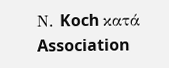Ν. Koch κατά Association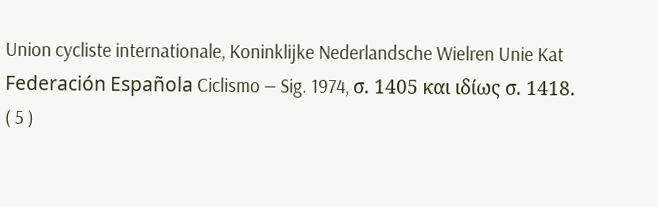Union cycliste internationale, Koninklijke Nederlandsche Wielren Unie Kat Federación Española Ciclismo — Sig. 1974, σ. 1405 και ιδίως σ. 1418.
( 5 )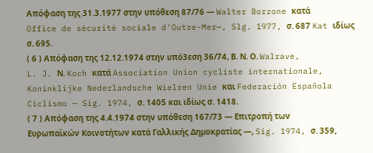Απόφαση της 31.3.1977 στην υπόθεση 87/76 — Walter Borzone κατά Office de sécurité sociale d'Outre-Mer—, Slg. 1977, σ. 687 Kat ιδίως σ. 695.
( 6 ) Απόφαση της 12.12.1974 στην υπό3εση 36/74, Β. Ν. Ο. Walrave, L. J. Ν. Koch κατά Association Union cycliste internationale, Koninklijke Nederlandsche Wielren Unie και Federación Española Ciclismo — Sig. 1974, σ. 1405 και ιδίως σ. 1418.
( 7 ) Απόφαση της 4.4.1974 στην υπόθεση 167/73 — Επιτροπή των Ευρωπαϊκών Κοινοτήτων κατά Γαλλικής Δημοκρατίας —, Sig. 1974, σ. 359,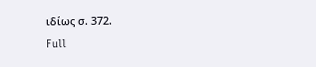ιδίως σ. 372.
Full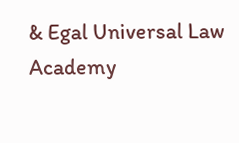& Egal Universal Law Academy